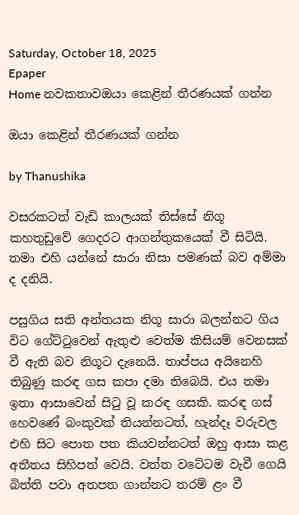Saturday, October 18, 2025
Epaper
Home නවකතාවඔයා කෙළින් තීරණයක් ගන්න

ඔයා කෙළින් තීරණයක් ගන්න

by Thanushika

වසරකටත් වැඩි කාලයක් තිස්සේ නිගූ කහතුඩුවේ ගෙදරට ආගන්තුකයෙක් වී සිටියි. තමා එහි යන්නේ සාරා නිසා පමණක් බව අම්මා ද දනියි.

පසුගිය සති අන්තයක නිගූ සාරා බලන්නට ගිය විට ගේට්ටුවෙන් ඇතුළු වෙත්ම කිසියම් වෙනසක් වී ඇති බව නිගූට දැනෙයි. තාප්පය අයිනෙහි තිබුණු කරඳ ගස කපා දමා තිබෙයි. එය තමා ඉතා ආසාවෙන් සිටු වූ කරඳ ගසකි. කරඳ ගස් හෙවණේ බංකුවක් තියන්නටත්, හැන්දෑ වරුවල එහි සිට පොත පත කියවන්නටත් ඔහු ආසා කළ අතීතය සිහිපත් වෙයි. වත්ත වටේටම වැවී ගෙයි බිත්ති පවා අතපත ගාන්නට තරම් ළං වී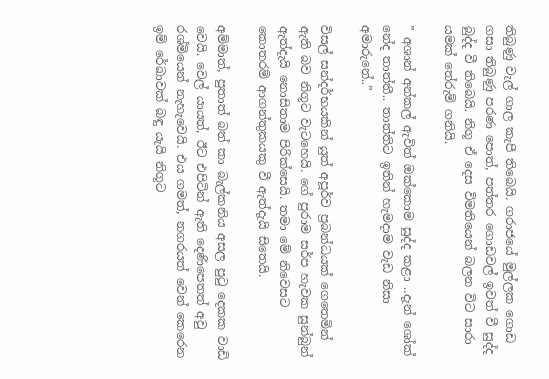තිබුණු වැල් ගාල කැපී තිබෙයි. ගරාජයේ මුල්ලක ගොඩ ගසා තිබුණු පරණ පොත්, පත්තර ගොඩවල් ඉවත් වී සුද්ද බුද්ද වී තිබෙයි. නිගූ ඒ දෙස විමතියෙන් බලන විට සාරා යමක් තේරුම් ගනියි.

” අශාන් අන්කල් ඇවිත් ඔක්කොම සුද්ද කළා ..දැන් ශෝක් නේද තාත්තී.. තාත්තිට ඉතින් හැමදාම වැඩ නිසා අමාරුනේ..”

විසල් සන්දර්භයකින් යුත් අපූර්ව ප්‍රබන්ධයක් ගෙතෙමින් ඇති බව නිගූට වැටහෙයි. ගේ පුරාම සර්ප හැවක සුන්බුන් ඇත්දැයි නොසිතාම පිරික්සෙයි. තමා මේ නිවෙසට කොතරම් ආගන්තුකයකු වී ඇත්දැයි සිතෙයි.

අම්මාත්, පුතාත් බත් කා බැල්කනිය අසල පුටු දෙකක වාඩි වෙයි. වෙල් යායත්, ඊට එපිටින් ඇති දෙණිපෙතත් අවු රශ්මියෙන් නැහැවෙයි. එය ගමත්, නගරයත් වෙන් කෙරෙන ඉම් රේඛාවක් බඳු යැයි නිගූට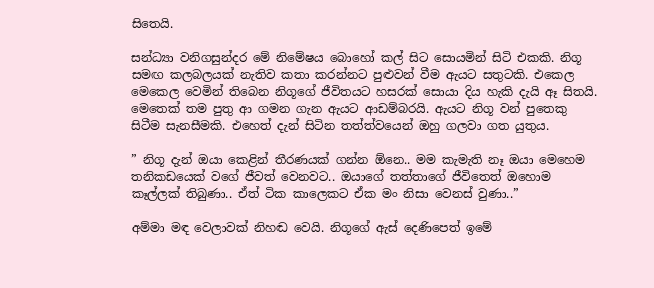සිතෙයි.

සන්ධ්‍යා වනිගසුන්දර මේ නිමේෂය බොහෝ කල් සිට සොයමින් සිටි එකකි. නිගූ සමඟ කලබලයක් නැතිව කතා කරන්නට පුළුවන් වීම ඇයට සතුටකි. එකෙල මෙකෙල වෙමින් තිබෙන නිගූගේ ජීවිතයට හසරක් සොයා දිය හැකි දැයි ඈ සිතයි. මෙතෙක් තම පුතු ආ ගමන ගැන ඇයට ආඩම්බරයි. ඇයට නිගූ වන් පුතෙකු සිටීම සැනසීමකි. එහෙත් දැන් සිටින තත්ත්වයෙන් ඔහු ගලවා ගත යුතුය.

” නිගූ දැන් ඔයා කෙළින් තීරණයක් ගන්න ඕනෙ.. මම කැමැති නෑ ඔයා මෙහෙම තනිකඩයෙක් වගේ ජීවත් වෙනවට.. ඔයාගේ තත්තාගේ ජීවිතෙත් ඔහොම කෑල්ලක් තිබුණා.. ඒත් ටික කාලෙකට ඒක මං නිසා වෙනස් වුණා..”

අම්මා මඳ වෙලාවක් නිහඬ වෙයි. නිගූගේ ඇස් දෙණිපෙත් ඉමේ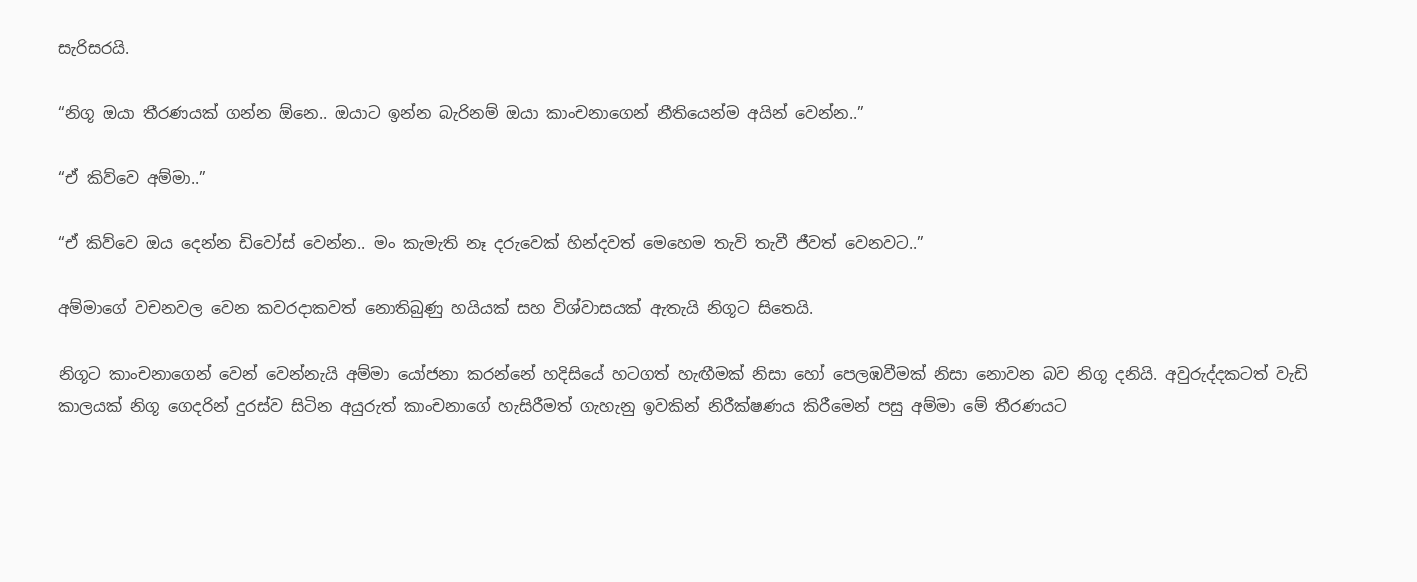සැරිසරයි.

“නිගූ ඔයා තීරණයක් ගන්න ඕනෙ.. ඔයාට ඉන්න බැරිනම් ඔයා කාංචනාගෙන් නීතියෙන්ම අයින් වෙන්න..”

“ඒ කිව්වෙ අම්මා..”

“ඒ කිව්වෙ ඔය දෙන්න ඩිවෝස් වෙන්න.. මං කැමැති නෑ දරුවෙක් හින්දවත් මෙහෙම තැවි තැවී ජීවත් වෙනවට..”

අම්මාගේ වචනවල වෙන කවරදාකවත් නොතිබුණු හයියක් සහ විශ්වාසයක් ඇතැයි නිගූට සිතෙයි.

නිගූට කාංචනාගෙන් වෙන් වෙන්නැයි අම්මා යෝජනා කරන්නේ හදිසියේ හටගත් හැඟීමක් නිසා හෝ පෙලඹවීමක් නිසා නොවන බව නිගූ දනියි. අවුරුද්දකටත් වැඩි කාලයක් නිගූ ගෙදරින් දුරස්ව සිටින අයුරුත් කාංචනාගේ හැසිරීමත් ගැහැනු ඉවකින් නිරීක්ෂණය කිරීමෙන් පසු අම්මා මේ තීරණයට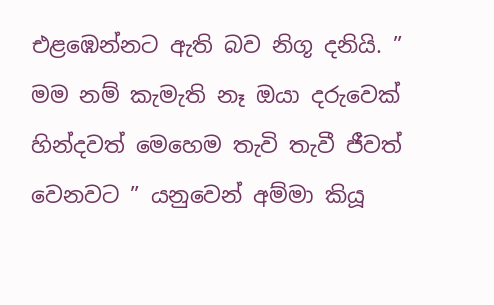එළඹෙන්නට ඇති බව නිගූ දනියි. ” මම නම් කැමැති නෑ ඔයා දරුවෙක් හින්දවත් මෙහෙම තැවි තැවී ජීවත් වෙනවට ” යනුවෙන් අම්මා කියූ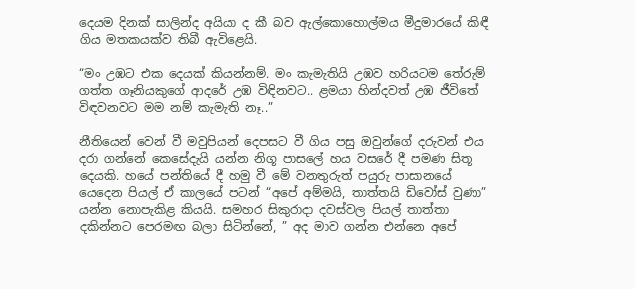දෙයම දිනක් සාලින්ද අයියා ද කී බව ඇල්කොහොල්මය මීදුමාරයේ කිඳී ගිය මතකයක්ව තිබී ඇවිළෙයි.

“මං උඹට එක දෙයක් කියන්නම්. මං කැමැතියි උඹව හරියටම තේරුම් ගත්ත ගෑනියකුගේ ආදරේ උඹ විඳිනවට.. ළමයා හින්දවත් උඹ ජීවිතේ විඳවනවට මම නම් කැමැති නෑ..”

නීතියෙන් වෙන් වී මවුපියන් දෙපසට වී ගිය පසු ඔවුන්ගේ දරුවන් එය දරා ගන්නේ කෙසේදැයි යන්න නිගූ පාසලේ හය වසරේ දී පමණ සිතූ දෙයකි. හයේ පන්තියේ දී හමු වී මේ වනතුරුත් පයුරු පාසානයේ යෙදෙන පියල් ඒ කාලයේ පටන් “අපේ අම්මයි, තාත්තයි ඩිවෝස් වුණා” යන්න නොපැකිළ කියයි. සමහර සිකුරාදා දවස්වල පියල් තාත්තා දකින්නට පෙරමඟ බලා සිටින්නේ, ” අද මාව ගන්න එන්නෙ අපේ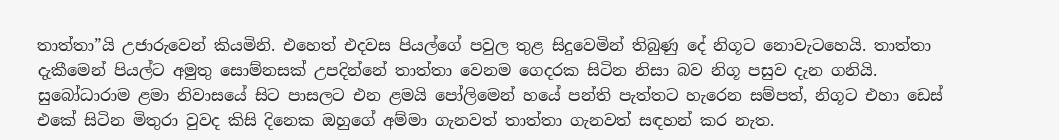තාත්තා”යි උජාරුවෙන් කියමිනි. එහෙත් එදවස පියල්ගේ පවුල තුළ සිදුවෙමින් තිබුණු දේ නිගූට නොවැටහෙයි. තාත්තා දැකීමෙන් පියල්ට අමුතු සොම්නසක් උපදින්නේ තාත්තා වෙනම ගෙදරක සිටින නිසා බව නිගූ පසුව දැන ගනියි. සුබෝධාරාම ළමා නිවාසයේ සිට පාසලට එන ළමයි පෝලිමෙන් හයේ පන්ති පැත්තට හැරෙන සම්පත්, නිගූට එහා ඩෙස් එකේ සිටින මිතුරා වුවද කිසි දිනෙක ඔහුගේ අම්මා ගැනවත් තාත්තා ගැනවත් සඳහන් කර නැත.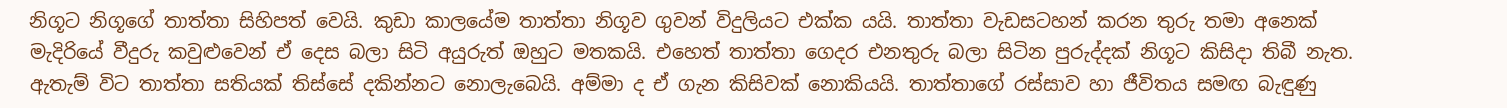නිගූට නිගූගේ තාත්තා සිහිපත් වෙයි. කුඩා කාලයේම තාත්තා නිගූව ගුවන් විදුලියට එක්ක යයි. තාත්තා වැඩසටහන් කරන තුරු තමා අනෙක් මැදිරියේ වීදුරු කවුළුවෙන් ඒ දෙස බලා සිටි අයුරුත් ඔහුට මතකයි. එහෙත් තාත්තා ගෙදර එනතුරු බලා සිටින පුරුද්දක් නිගූට කිසිදා තිබී නැත. ඇතැම් විට තාත්තා සතියක් තිස්සේ දකින්නට නොලැබෙයි. අම්මා ද ඒ ගැන කිසිවක් නොකියයි. තාත්තාගේ රස්සාව හා ජීවිතය සමඟ බැඳුණු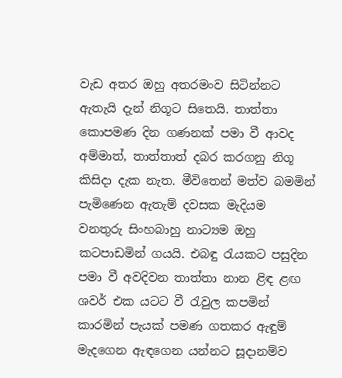වැඩ අතර ඔහු අතරමංව සිටින්නට ඇතැයි දැන් නිගූට සිතෙයි. තාත්තා කොපමණ දින ගණනක් පමා වී ආවද අම්මාත්, තාත්තාත් දබර කරගනු නිගූ කිසිදා දැක නැත. මීවිතෙන් මත්ව බමමින් පැමිණෙන ඇතැම් දවසක මැදියම වනතුරු සිංහබාහු නාට්‍යම ඔහු කටපාඩමින් ගයයි. එබඳු රැයකට පසුදින පමා වී අවදිවන තාත්තා නාන ළිඳ ළඟ ශවර් එක යටට වී රැවුල කපමින් කාරමින් පැයක් පමණ ගතකර ඇඳුම් මැදගෙන ඇඳගෙන යන්නට සූදානම්ව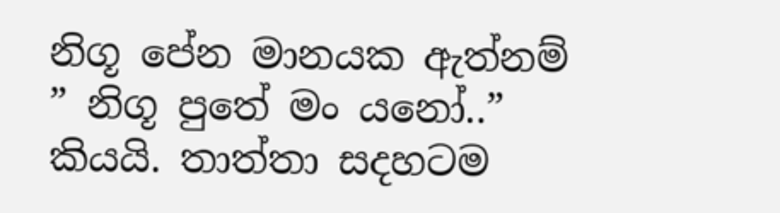නිගූ පේන මානයක ඇත්නම් ” නිගූ පුතේ මං යනෝ..” කියයි. තාත්තා සදහටම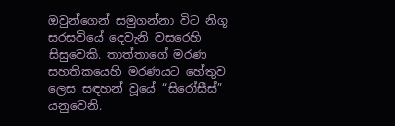ඔවුන්ගෙන් සමුගන්නා විට නිගූ සරසවියේ දෙවැනි වසරෙහි සිසුවෙකි. තාත්තාගේ මරණ සහතිකයෙහි මරණයට හේතුව ලෙස සඳහන් වූයේ “සිරෝසීස්” යනුවෙනි.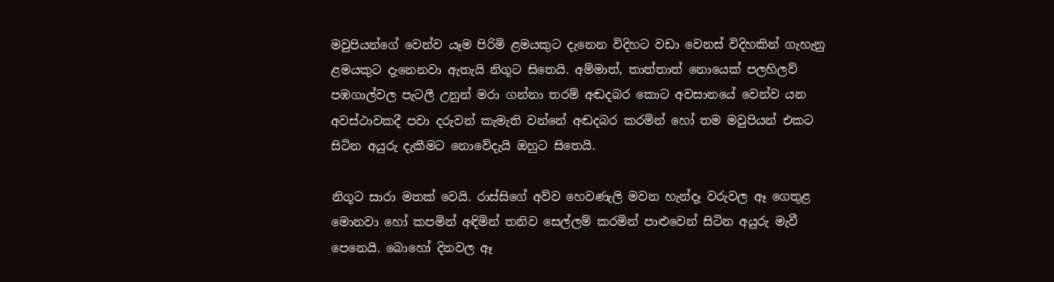මවුපියන්ගේ වෙන්ව යෑම පිරිමි ළමයකුට දැනෙන විදිහට වඩා වෙනස් විදිහකින් ගැහැනු ළමයකුට දැනෙනවා ඇතැයි නිගූට සිතෙයි. අම්මාත්, තාත්තාත් නොයෙක් පලහිලව් පඹගාල්වල පැටලී උනුන් මරා ගන්නා තරම් අඬදබර කොට අවසානයේ වෙන්ව යන අවස්ථාවකදී පවා දරුවන් කැමැති වන්නේ අඬදබර කරමින් හෝ තම මවුපියන් එකට සිටින අයුරු දැකීමට නොවේදැයි ඔහුට සිතෙයි.

නිගූට සාරා මතක් වෙයි. රාස්සිගේ අව්ව හෙවණැලි මවන හැන්දෑ වරුවල ඈ ගෙතුළ මොනවා හෝ කපමින් අඳිමින් තනිව සෙල්ලම් කරමින් පාළුවෙන් සිටින අයුරු මැවී පෙනෙයි. බොහෝ දිනවල ඈ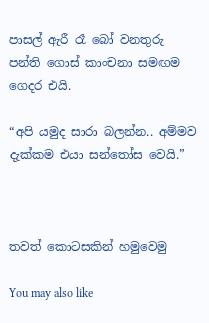පාසල් ඇරී රෑ බෝ වනතුරු පන්ති ගොස් කාංචනා සමඟම ගෙදර එයි.

“අපි යමුද සාරා බලන්න.. අම්මව දැක්කම එයා සන්තෝස වෙයි.”



තවත් කොටසකින් හමුවෙමු

You may also like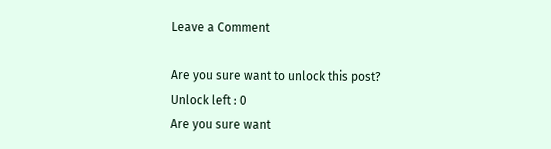Leave a Comment

Are you sure want to unlock this post?
Unlock left : 0
Are you sure want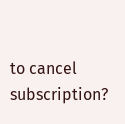to cancel subscription?